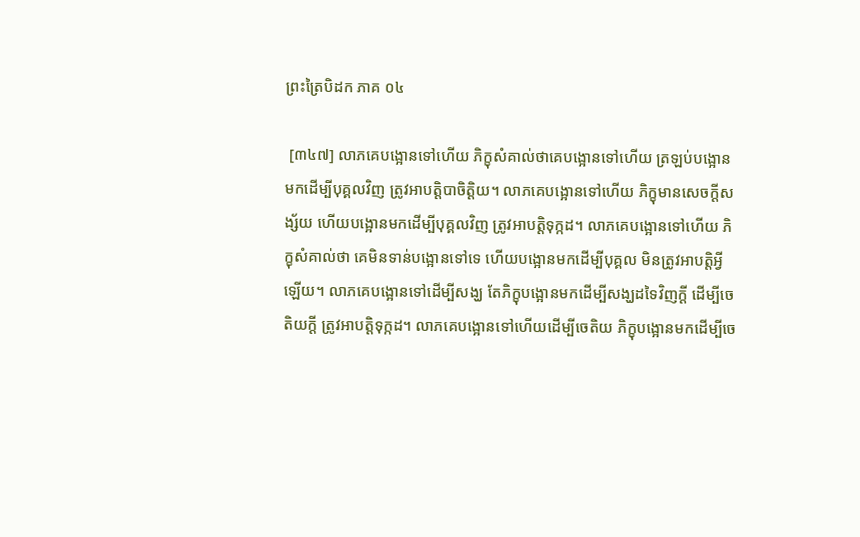ព្រះត្រៃបិដក ភាគ ០៤

 [៣៤៧] លាភគេបង្អោនទៅហើយ ភិក្ខុសំគាល់ថាគេបង្អោនទៅហើយ ត្រឡប់បង្អោនមកដើម្បីបុគ្គលវិញ ត្រូវអាបត្តិបាចិត្តិយ។ លាភគេបង្អោនទៅហើយ ភិក្ខុមានសេចក្តីសង្ស័យ ហើយបង្អោនមកដើម្បីបុគ្គលវិញ ត្រូវអាបត្តិទុក្កដ។ លាភគេបង្អោនទៅហើយ ភិក្ខុសំគាល់ថា គេមិនទាន់បង្អោនទៅទេ ហើយបង្អោនមកដើម្បីបុគ្គល មិនត្រូវអាបត្តិអ្វីឡើយ។ លាភគេបង្អោនទៅដើម្បីសង្ឃ តែភិក្ខុបង្អោនមកដើម្បីសង្ឃដទៃវិញក្តី ដើម្បីចេតិយក្តី ត្រូវអាបត្តិទុក្កដ។ លាភគេបង្អោនទៅហើយដើម្បីចេតិយ ភិក្ខុបង្អោនមកដើម្បីចេ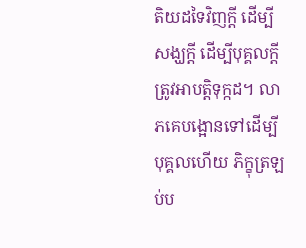តិយដទៃវិញក្តី ដើម្បីសង្ឃក្តី ដើម្បីបុគ្គលក្តី ត្រូវអាបត្តិទុក្កដ។ លាភគេបង្អោនទៅដើម្បីបុគ្គលហើយ ភិក្ខុត្រឡប់ប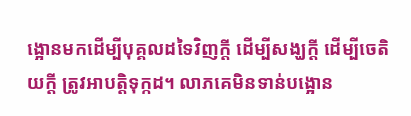ង្អោនមកដើម្បីបុគ្គលដទៃវិញក្តី ដើម្បីសង្ឃក្តី ដើម្បីចេតិយក្តី ត្រូវអាបត្តិទុក្កដ។ លាភគេមិនទាន់បង្អោន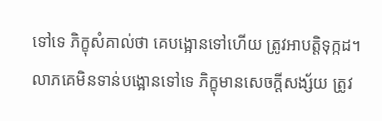ទៅទេ ភិក្ខុសំគាល់ថា គេបង្អោនទៅហើយ ត្រូវអាបត្តិទុក្កដ។ លាភគេមិនទាន់បង្អោនទៅទេ ភិក្ខុមានសេចក្តីសង្ស័យ ត្រូវ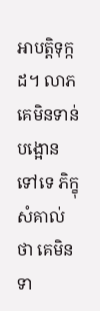អាបត្តិទុក្កដ។ លាភគេមិនទាន់បង្អោនទៅទេ ភិក្ខុសំគាល់ថា គេមិនទា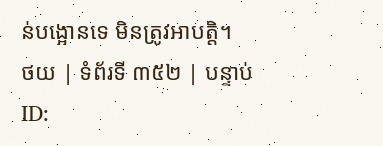ន់បង្អោនទេ មិនត្រូវអាបត្តិ។
ថយ | ទំព័រទី ៣៥២ | បន្ទាប់
ID: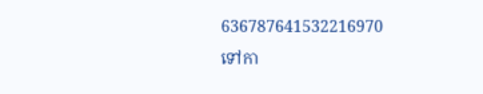636787641532216970
ទៅកា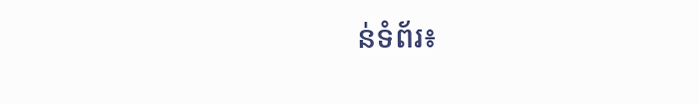ន់ទំព័រ៖